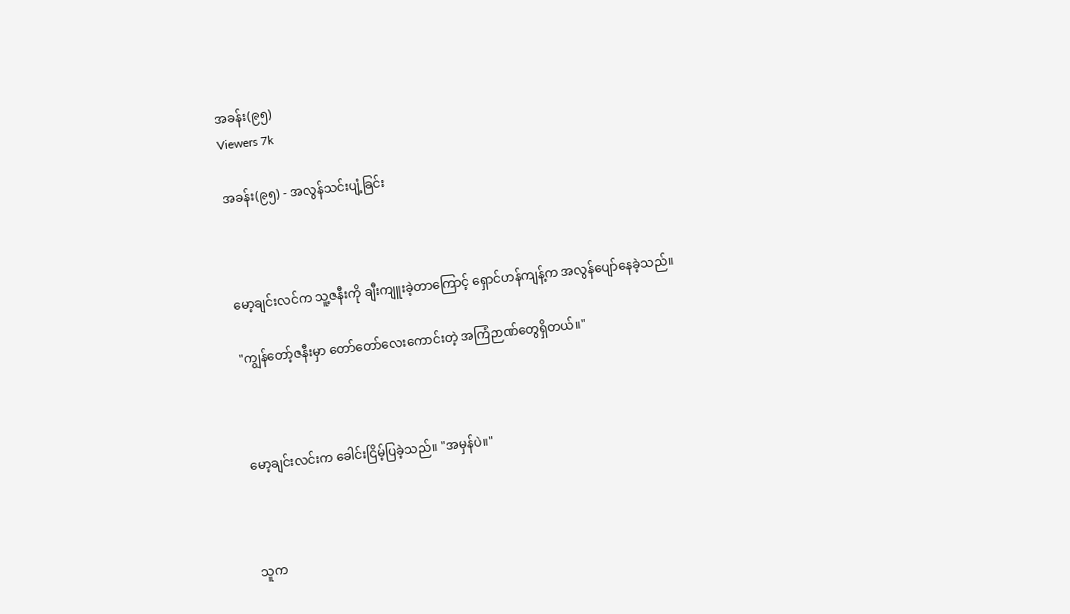အခန်း(၉၅)
Viewers 7k

အခန်း(၉၅) - အလွန်သင်းပျံ့ခြင်း



မော့ချင်းလင်က သူ့ဇနီးကို ချီးကျူးခဲ့တာကြောင့် ရှောင်ဟန်ကျန့်က အလွန်ပျော်နေခဲ့သည်။

"ကျွန်တော့်ဇနီးမှာ တော်တော်လေးကောင်းတဲ့ အကြံဉာဏ်တွေရှိတယ်။"



မော့ချင်းလင်းက ခေါင်းငြိမ့်ပြခဲ့သည်။ "အမှန်ပဲ။"



သူက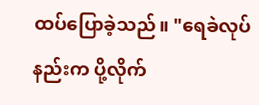ထပ်ပြောခဲ့သည်။ "ရေခဲလုပ်နည်းက ပို့လိုက်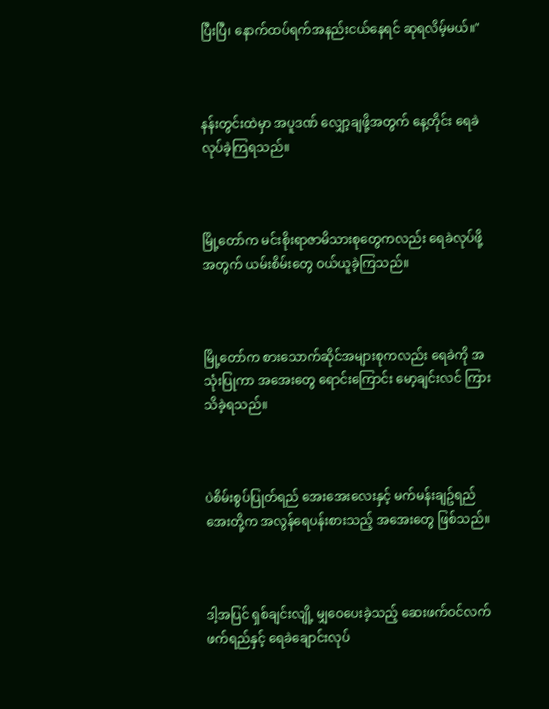ပြီးပြီ၊ နောက်ထပ်ရက်အနည်းငယ်နေရင် ဆုရလိမ့်မယ်။"



နန်းတွင်းထဲမှာ အပူဒဏ် လျှော့ချဖို့အတွက် နေ့တိုင်း ရေခဲလုပ်ခဲ့ကြရသည်။



မြို့တော်က မင်းစိုးရာဇာမိသားစုတွေကလည်း ရေခဲလုပ်ဖို့အတွက် ယမ်းစိမ်းတွေ ဝယ်ယူခဲ့ကြသည်။



မြို့တော်က စားသောက်ဆိုင်အများစုကလည်း ရေခဲကို အသုံးပြုကာ အအေးတွေ ရောင်းကြောင်း မော့ချင်းလင် ကြားသိခဲ့ရသည်။



ပဲစိမ်းစွပ်ပြုတ်ရည် အေးအေးလေးနှင့် မက်မန်းချဥ်ရည်အေးတို့က အလွန်ရေပန်းစားသည့် အအေးတွေ ဖြစ်သည်။



ဒါ့အပြင် ရှစ်ချင်းလျို့ မျှဝေပေးခဲ့သည့် ဆေးဖက်ဝင်လက်ဖက်ရည်နှင့် ရေခဲချောင်းလုပ်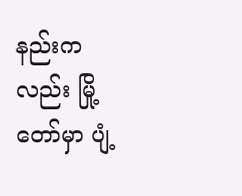နည်းကလည်း မြို့တော်မှာ ပျံ့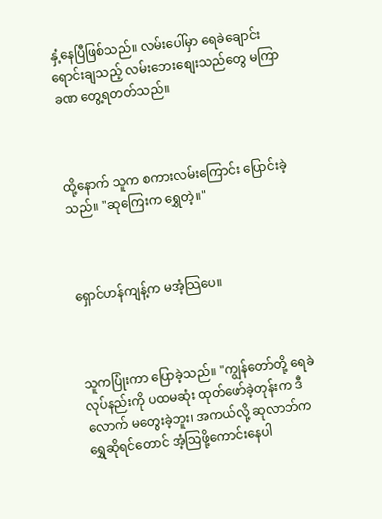နှံ့နေပြီဖြစ်သည်။ လမ်းပေါ်မှာ ရေခဲချောင်း ရောင်းချသည့် လမ်းဘေးစျေးသည်တွေ မကြာခဏ တွေ့ရတတ်သည်။



ထို့နောက် သူက စကားလမ်းကြောင်း ပြောင်းခဲ့သည်။ "ဆုကြေးက ရွှေတဲ့။"



ရှောင်ဟန်ကျန့်က မအံ့သြပေ။



သူကပြုံးကာ ပြောခဲ့သည်။ "ကျွန်တော်တို့ ရေခဲလုပ်နည်းကို ပထမဆုံး ထုတ်ဖော်ခဲ့တုန်းက ဒီလောက် မတွေးခဲ့ဘူး၊ အကယ်လို့ ဆုလာဘ်က ရွှေဆိုရင်တောင် အံ့သြဖို့ကောင်းနေပါ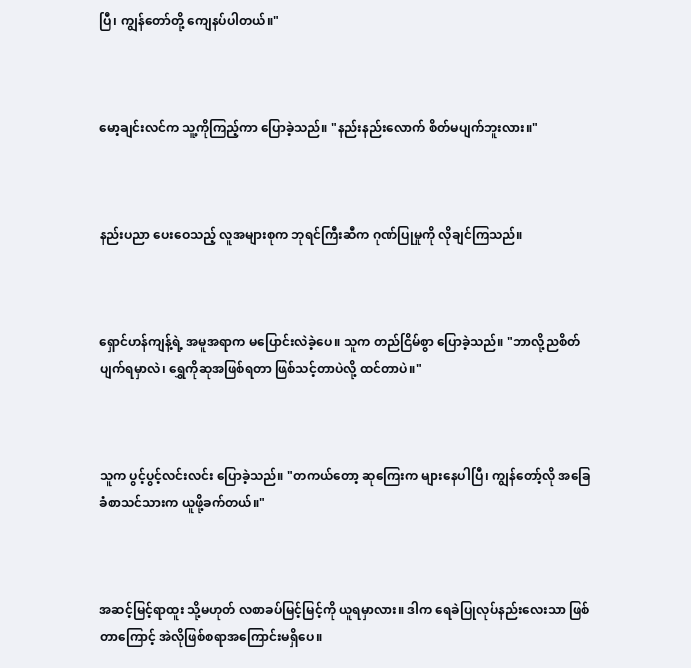ပြီ၊ ကျွန်တော်တို့ ကျေနပ်ပါတယ်။"



မော့ချင်းလင်က သူ့ကိုကြည့်ကာ ပြောခဲ့သည်။ "နည်းနည်းလောက် စိတ်မပျက်ဘူးလား။"



နည်းပညာ ပေးဝေသည့် လူအများစုက ဘုရင်ကြီးဆီက ဂုဏ်ပြုမှုကို လိုချင်ကြသည်။



ရှောင်ဟန်ကျန့်ရဲ့ အမူအရာက မပြောင်းလဲခဲ့ပေ။ သူက တည်ငြိမ်စွာ ပြောခဲ့သည်။ "ဘာလို့ညစိတ်ပျက်ရမှာလဲ၊ ရွှေကိုဆုအဖြစ်ရတာ ဖြစ်သင့်တာပဲလို့ ထင်တာပဲ။"



သူက ပွင့်ပွင့်လင်းလင်း ပြောခဲ့သည်။ "တကယ်တော့ ဆုကြေးက များနေပါပြီ၊ ကျွန်တော့်လို အခြေခံစာသင်သားက ယူဖို့ခက်တယ်။"



အဆင့်မြင့်ရာထူး သို့မဟုတ် လစာခပ်မြင့်မြင့်ကို ယူရမှာလား။ ဒါက ရေခဲပြုလုပ်နည်းလေးသာ ဖြစ်တာကြောင့် အဲလိုဖြစ်စရာအကြောင်းမရှိပေ။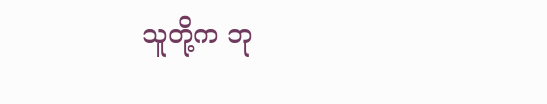သူတို့က ဘု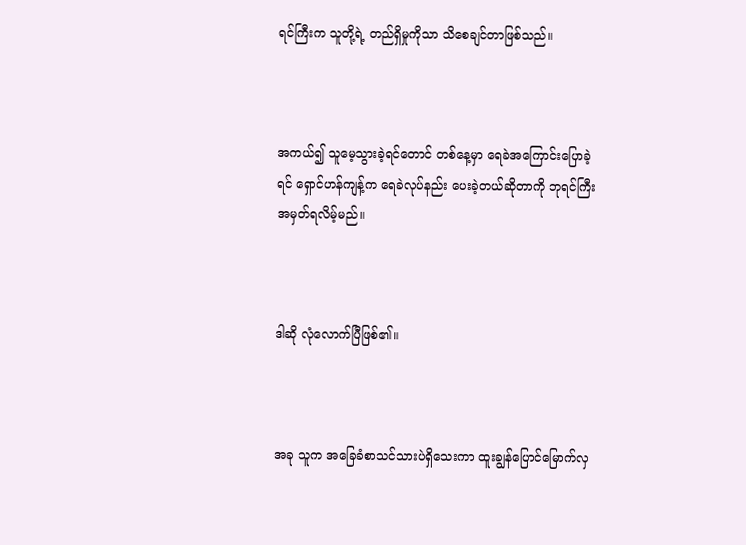ရင်ကြီးက သူတို့ရဲ့ တည်ရှိမှုကိုသာ သိစေချင်တာဖြစ်သည်။



အကယ်၍ သူမေ့သွားခဲ့ရင်တောင် တစ်နေ့မှာ ရေခဲအကြောင်းပြောခဲ့ရင် ရှောင်ဟန်ကျန့်က ရေခဲလုပ်နည်း ပေးခဲ့တယ်ဆိုတာကို ဘုရင်ကြီး အမှတ်ရလိမ့်မည်။



ဒါဆို လုံလောက်ပြီဖြစ်၏။



အခု သူက အခြေခံစာသင်သားပဲရှိသေးကာ ထူးချွန်ပြောင်မြောက်လှ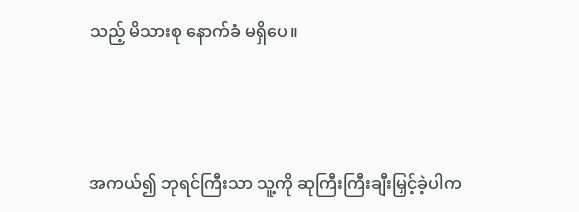သည့် မိသားစု နောက်ခံ မရှိပေ။



အကယ်၍ ဘုရင်ကြီးသာ သူ့ကို ဆုကြီးကြီးချီးမြှင့်ခဲ့ပါက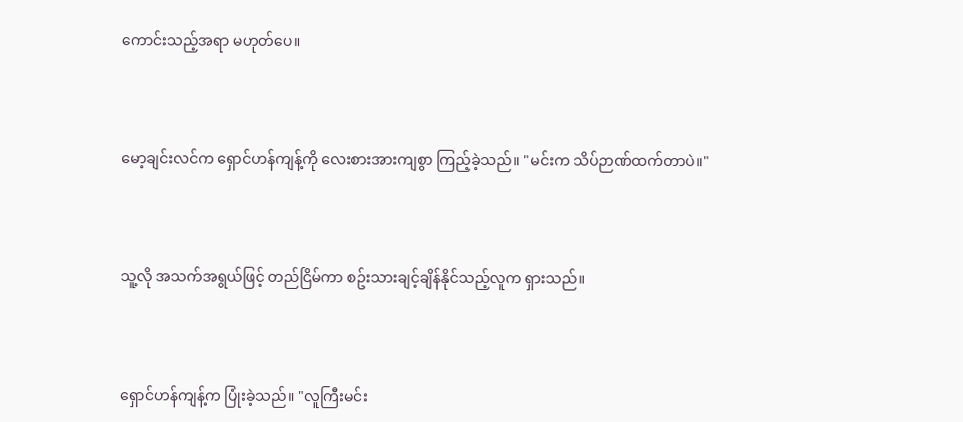ကောင်းသည့်အရာ မဟုတ်ပေ။



မော့ချင်းလင်က ရှောင်ဟန်ကျန့်ကို လေးစားအားကျစွာ ကြည့်ခဲ့သည်။ "မင်းက သိပ်ဉာဏ်ထက်တာပဲ။"



သူ့လို အသက်အရွယ်ဖြင့် တည်ငြိမ်ကာ စဥ်းသားချင့်ချိန်နိုင်သည့်လူက ရှားသည်။



ရှောင်ဟန်ကျန့်က ပြုံးခဲ့သည်။ "လူကြီးမင်း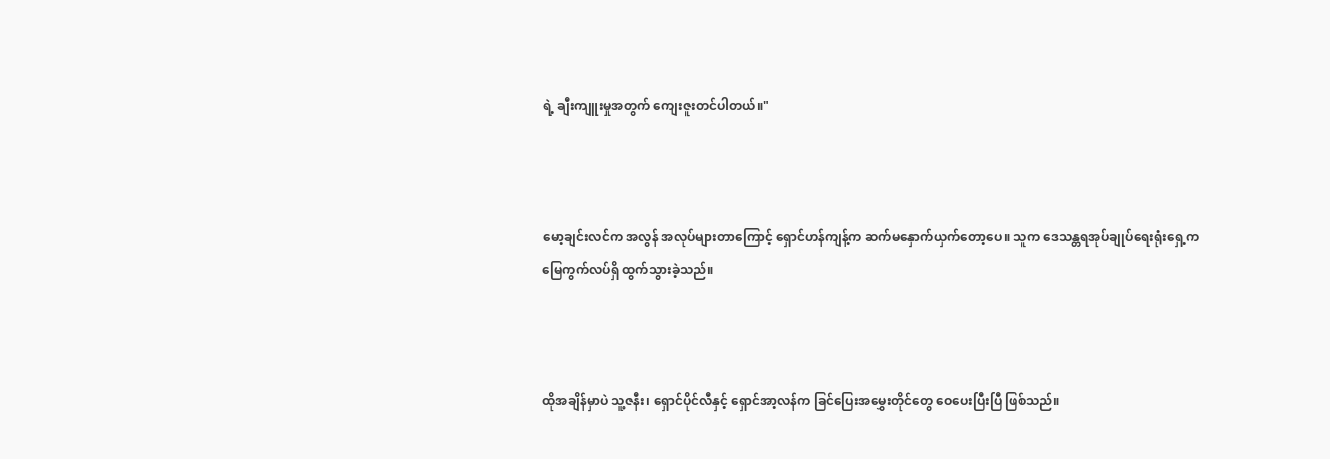ရဲ့ ချီးကျူးမှုအတွက် ကျေးဇူးတင်ပါတယ်။"



မော့ချင်းလင်က အလွန် အလုပ်များတာကြောင့် ရှောင်ဟန်ကျန့်က ဆက်မနှောက်ယှက်တော့ပေ။ သူက ဒေသန္တရအုပ်ချုပ်ရေးရုံးရှေ့က မြေကွက်လပ်ရှိ ထွက်သွားခဲ့သည်။



ထိုအချိန်မှာပဲ သူ့ဇနီး၊ ရှောင်ပိုင်လီနှင့် ရှောင်အာ့လန်က ခြင်ပြေးအမွှေးတိုင်တွေ ဝေပေးပြီးပြီ ဖြစ်သည်။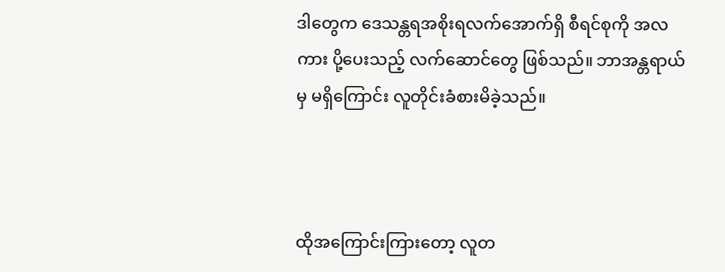ဒါတွေက ဒေသန္တရအစိုးရလက်အောက်ရှိ စီရင်စုကို အလကား ပို့ပေးသည့် လက်ဆောင်တွေ ဖြစ်သည်။ ဘာအန္တရာယ်မှ မရှိကြောင်း လူတိုင်းခံစားမိခဲ့သည်။



ထိုအကြောင်းကြားတော့ လူတ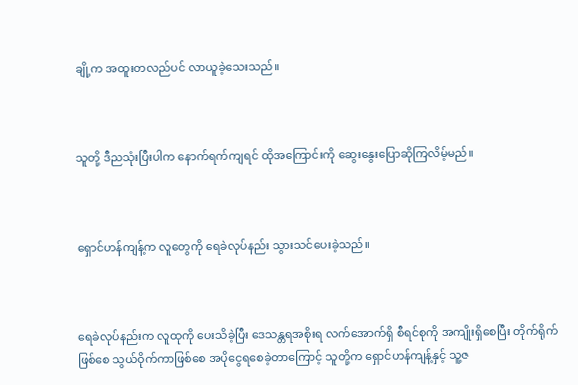ချို့က အထူးတလည်ပင် လာယူခဲ့သေးသည်။



သူတို့ ဒီညသုံးပြီးပါက နောက်ရက်ကျရင် ထိုအကြောင်းကို ဆွေးနွေးပြောဆိုကြလိမ့်မည်။



ရှောင်ဟန်ကျန့်က လူတွေကို ရေခဲလုပ်နည်း သွားသင်ပေးခဲ့သည်။



ရေခဲလုပ်နည်းက လူထုကို ပေးသိခဲ့ပြီး ဒေသန္တရအစိုးရ လက်အောက်ရှိ စီရင်စုကို အကျိုးရှိစေပြီး တိုက်ရိုက်ဖြစ်စေ သွယ်ဝိုက်ကာဖြစ်စေ အပိုငွေရစေခဲ့တာကြောင့် သူတို့က ရှောင်ဟန်ကျန့်နှင့် သူ့ဇ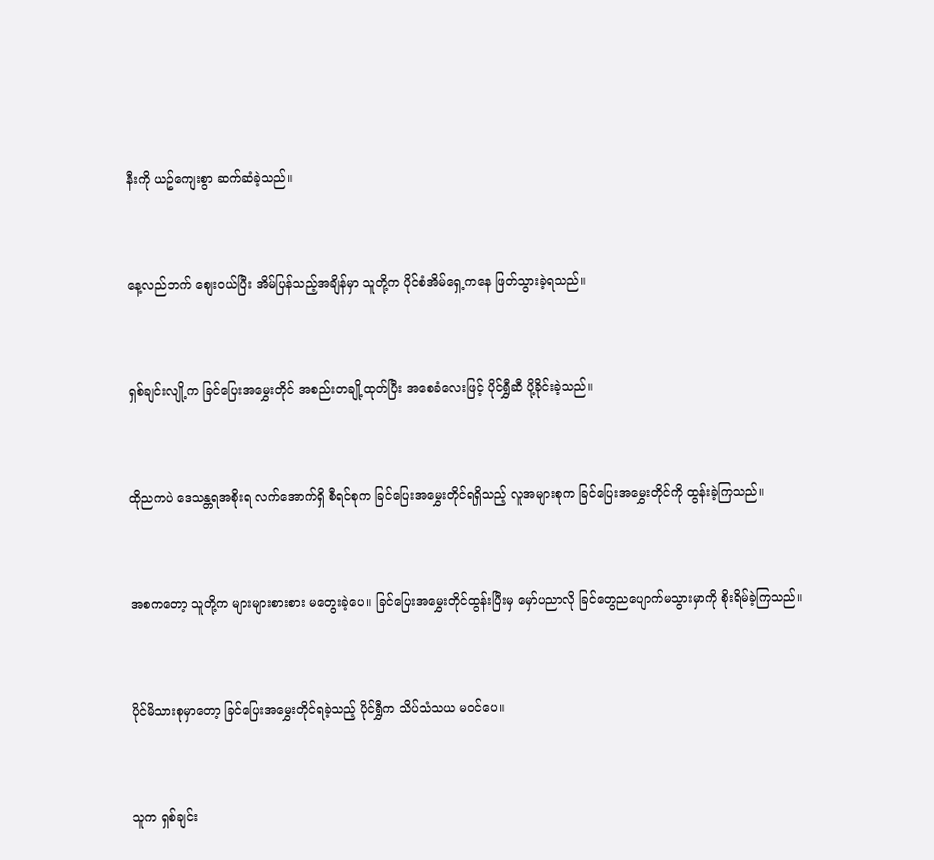နီးကို ယဥ်ကျေးစွာ ဆက်ဆံခဲ့သည်။



နေ့လည်ဘက် စျေးဝယ်ပြီး အိမ်ပြန်သည့်အချိန်မှာ သူတို့က ပိုင်စံအိမ်‌ရှေ့ကနေ ဖြတ်သွားခဲ့ရသည်။



ရှစ်ချင်းလျို့က ခြင်ပြေးအမွှေးတိုင် အစည်းတချို့ထုတ်ပြီး အစေခံလေးဖြင့် ပိုင်ရွှီဆီ ပို့ခိုင်းခဲ့သည်။



ထိုညကပဲ ဒေသန္တရအစိုးရ လက်အောက်ရှိ စီရင်စုက ခြင်ပြေးအမွှေးတိုင်ရရှိသည့် လူအများစုက ခြင်ပြေးအမွှေးတိုင်ကို ထွန်းခဲ့ကြသည်။



အစကတော့ သူတို့က များများစားစား မတွေးခဲ့ပေ။ ခြင်ပြေးအမွှေးတိုင်ထွန်းပြီးမှ မှော်ပညာလို ခြင်တွေညပျောက်မသွားမှာကို စိုးရိမ်ခဲ့ကြသည်။



ပိုင်မိသားစုမှာတော့ ခြင်ပြေးအမွှေးတိုင်ရခဲ့သည့် ပိုင်ရွှီက သိပ်သံသယ မဝင်ပေ။



သူက ရှစ်ချင်း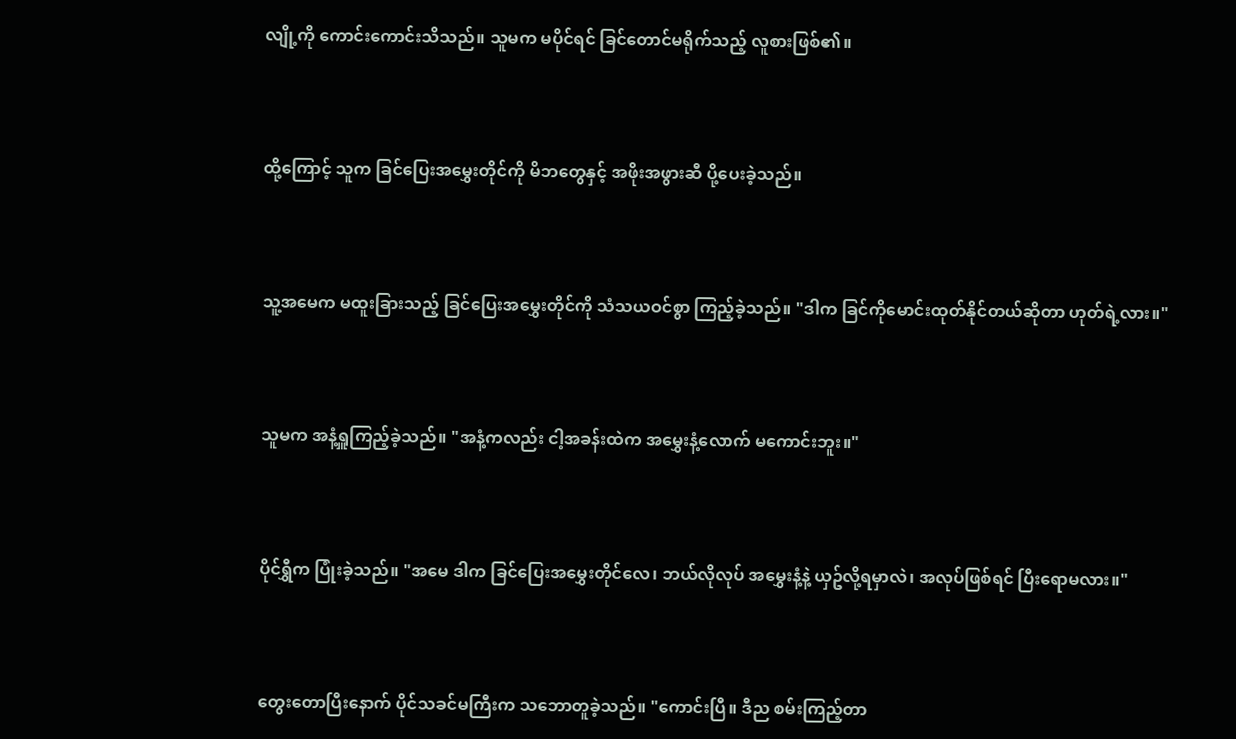လျို့ကို ကောင်းကောင်းသိသည်။ သူမက မပိုင်ရင် ခြင်တောင်မရိုက်သည့် လူစားဖြစ်၏။



ထို့ကြောင့် သူက ခြင်ပြေးအမွှေးတိုင်ကို မိဘတွေနှင့် အဖိုးအဖွားဆီ ပို့ပေးခဲ့သည်။



သူ့အမေက မထူးခြားသည့် ခြင်ပြေးအမွှေးတိုင်ကို သံသယဝင်စွာ ကြည့်ခဲ့သည်။ "ဒါက ခြင်ကိုမောင်းထုတ်နိုင်တယ်ဆိုတာ ဟုတ်ရဲ့လား။"



သူမက အနံ့ရှူကြည့်ခဲ့သည်။ "အနံ့ကလည်း ငါ့အခန်းထဲက အမွှေးနံ့လောက် မကောင်းဘူး။"



ပိုင်ရွှီက ပြုံးခဲ့သည်။ "အမေ ဒါက ခြင်ပြေးအမွှေးတိုင်လေ၊ ဘယ်လိုလုပ် အမွှေးနံ့နဲ့ ယှဥ်လို့ရမှာလဲ၊ အလုပ်ဖြစ်ရင် ပြီးရောမလား။"



တွေးတောပြီးနောက် ပိုင်သခင်မကြီးက သဘောတူခဲ့သည်။ "ကောင်းပြီ။ ဒီည စမ်းကြည့်တာ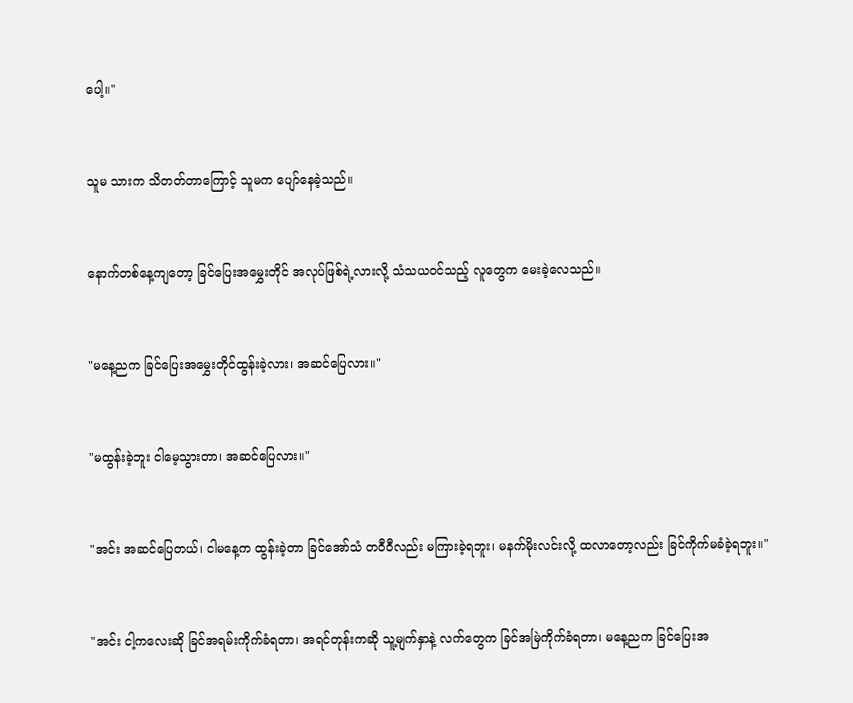ပေါ့။"



သူမ သားက သိတတ်တာကြောင့် သူမက ပျော်နေခဲ့သည်။



နောက်တစ်နေ့ကျတော့ ခြင်ပြေးအမွှေးတိုင် အလုပ်ဖြစ်ရဲ့လားလို့ သံသယဝင်သည့် လူတွေက မေးခဲ့လေသည်။



"မနေ့ညက ခြင်ပြေးအမွှေးတိုင်ထွန်းခဲ့လား၊ အဆင်ပြေလား။"



"မထွန်းခဲ့ဘူး ငါမေ့သွားတာ၊ အဆင်ပြေလား။"



"အင်း အဆင်ပြေတယ်၊ ငါမနေ့က ထွန်းခဲ့တာ ခြင်အော်သံ တဝီဝီလည်း မကြားခဲ့ရဘူး၊ မနက်မိုးလင်းလို့ ထလာတော့လည်း ခြင်ကိုက်မခံခဲ့ရဘူး။"



"အင်း ငါ့ကလေးဆို ခြင်အရမ်းကိုက်ခံရတာ၊ အရင်တုန်းကဆို သူ့မျက်နှာနဲ့ လက်တွေက ခြင်အမြဲကိုက်ခံရတာ၊ မနေ့ညက ခြင်ပြေးအ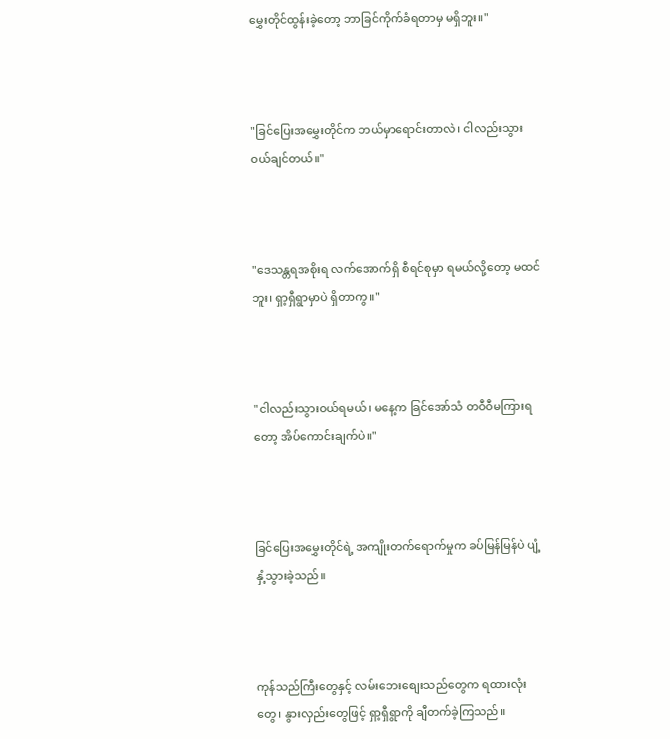မွှေးတိုင်ထွန်းခဲ့တော့ ဘာခြင်ကိုက်ခံရတာမှ မရှိဘူး။"



"ခြင်ပြေးအမွှေးတိုင်က ဘယ်မှာရောင်းတာလဲ၊ ငါလည်းသွားဝယ်ချင်တယ်။"



"ဒေသန္တရအစိုးရ လက်အောက်ရှိ စီရင်စုမှာ ရမယ်လို့တော့ မထင်ဘူး၊ ရှာ့ရှီရွာမှာပဲ ရှိတာကွ။"



"ငါလည်းသွားဝယ်ရမယ်၊ မနေ့က ခြင်အော်သံ တဝီဝီမကြားရတော့ အိပ်ကောင်းချက်ပဲ။"



ခြင်ပြေးအမွှေးတိုင်ရဲ့ အကျိုးတက်ရောက်မှုက ခပ်မြန်မြန်ပဲ ပျံ့နှံ့သွားခဲ့သည်။



ကုန်သည်ကြီးတွေနှင့် လမ်းဘေးစျေးသည်တွေက ရထားလုံးတွေ၊ နွားလှည်းတွေဖြင့် ရှာ့ရှီရွာကို ချီတက်ခဲ့ကြသည်။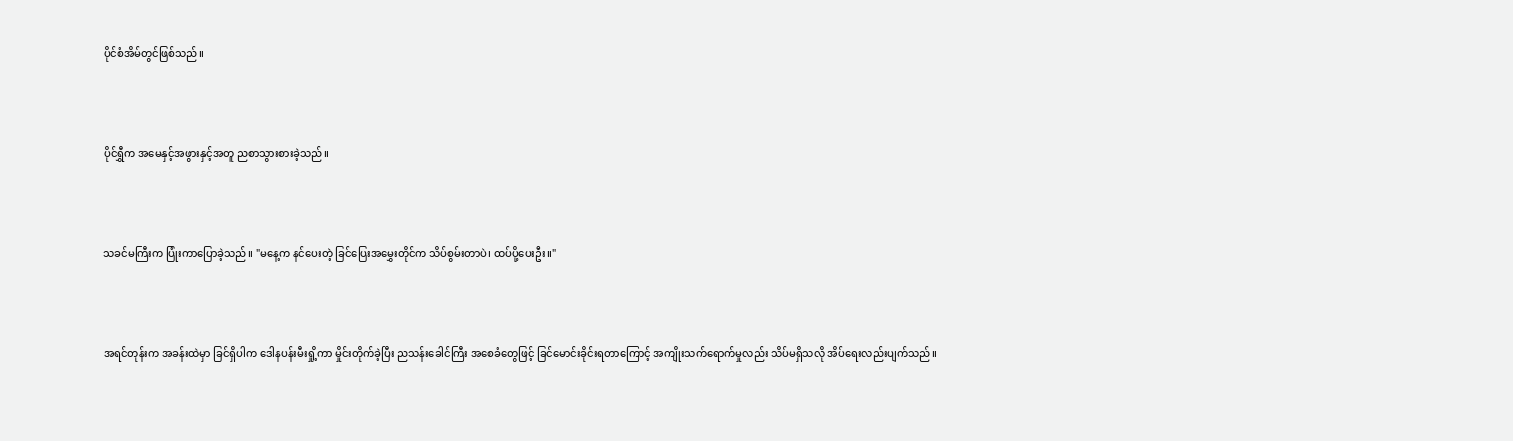ပိုင်စံအိမ်တွင်ဖြစ်သည်။



ပိုင်ရွှီက အမေနှင့်အဖွားနှင့်အတူ ညစာသွားစားခဲ့သည်။



သခင်မကြီးက ပြုံးကာပြောခဲ့သည်။ "မနေ့က နင်ပေးတဲ့ ခြင်ပြေးအမွှေးတိုင်က သိပ်စွမ်းတာပဲ၊ ထပ်ပို့ပေးဦး။"



အရင်တုန်းက အခန်းထဲမှာ ခြင်ရှိပါက ဒေါနပန်းမီးရှို့ကာ မှိုင်းတိုက်ခဲ့ပြီး ညသန်းခေါင်ကြီး အစေခံတွေဖြင့် ခြင်မောင်းခိုင်းရတာကြောင့် အကျိုးသက်ရောက်မှုလည်း သိပ်မရှိသလို အိပ်ရေးလည်းပျက်သည်။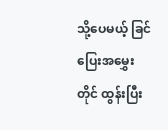သို့ပေမယ့် ခြင်ပြေးအမွှေးတိုင် ထွန်းပြီး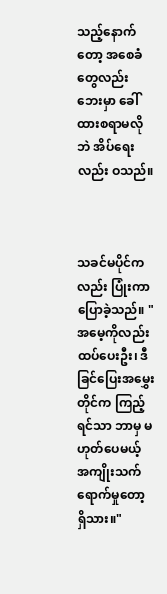သည့်နောက်တော့ အစေခံတွေလည်း ဘေးမှာ ခေါ်ထားစရာမလိုဘဲ အိပ်ရေးလည်း ဝသည်။



သခင်မပိုင်ကလည်း ပြုံးကာ ပြောခဲ့သည်။ "အမေ့ကိုလည်း ထပ်ပေးဦး၊ ဒီခြင်ပြေးအမွှေးတိုင်က ကြည့်ရင်သာ ဘာမှ မဟုတ်ပေမယ့် အကျိုးသက်ရောက်မှုတော့ ရှိသား။"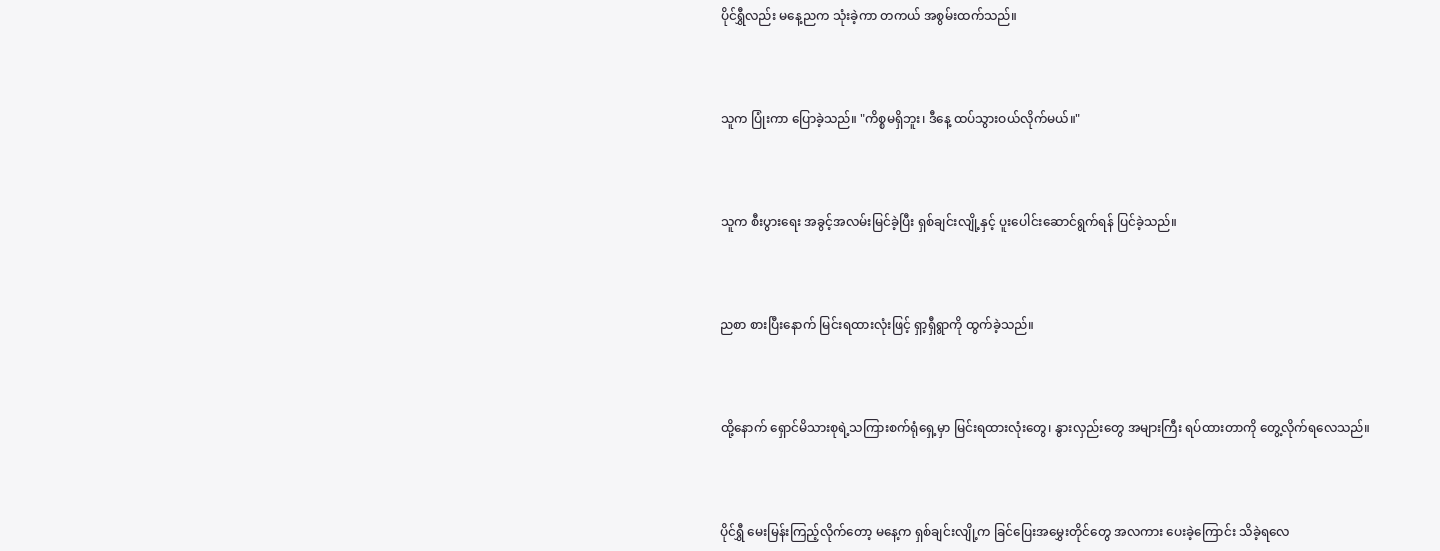ပိုင်ရွှီလည်း မနေ့ညက သုံးခဲ့ကာ တကယ် အစွမ်းထက်သည်။



သူက ပြုံးကာ ပြောခဲ့သည်။ "ကိစ္စမရှိဘူး၊ ဒီနေ့ ထပ်သွားဝယ်လိုက်မယ်။"



သူက စီးပွားရေး အခွင့်အလမ်းမြင်ခဲ့ပြီး ရှစ်ချင်းလျို့နှင့် ပူးပေါင်းဆောင်ရွက်ရန် ပြင်ခဲ့သည်။



ညစာ စားပြီးနောက် မြင်းရထားလုံးဖြင့် ရှာ့ရှီရွာကို ထွက်ခဲ့သည်။



ထို့နောက် ရှောင်မိသားစုရဲ့သကြားစက်ရုံရှေ့မှာ မြင်းရထားလုံးတွေ၊ နွားလှည်းတွေ အများကြီး ရပ်ထားတာကို တွေ့လိုက်ရလေသည်။



ပိုင်ရွှီ မေးမြန်းကြည့်လိုက်တော့ မနေ့က ရှစ်ချင်းလျို့က ခြင်ပြေးအမွှေးတိုင်တွေ အလကား ပေးခဲ့ကြောင်း သိခဲ့ရလေ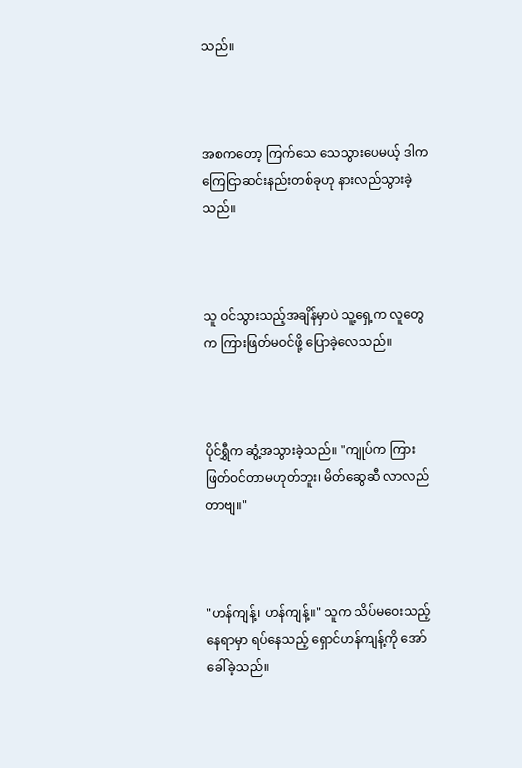သည်။



အစကတော့ ကြက်သေ သေသွားပေမယ့် ဒါက ကြေငြာဆင်းနည်းတစ်ခုဟု နားလည်သွားခဲ့သည်။



သူ ဝင်သွားသည့်အချိန်မှာပဲ သူ့ရှေ့က လူတွေက ကြားဖြတ်မဝင်ဖို့ ပြောခဲ့လေသည်။



ပိုင်ရွှီက ဆွံ့အသွားခဲ့သည်။ "ကျုပ်က ကြားဖြတ်ဝင်တာမဟုတ်ဘူး၊ မိတ်ဆွေဆီ လာလည်တာဗျ။"



"ဟန်ကျန့်၊ ဟန်ကျန့်။" သူက သိပ်မဝေးသည့်နေရာမှာ ရပ်နေသည့် ရှောင်ဟန်ကျန့်ကို အော်ခေါ်ခဲ့သည်။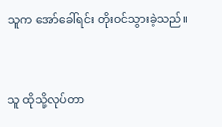သူက အော်ခေါ်ရင်း တိုးဝင်သွားခဲ့သည်။



သူ ထိုသို့လုပ်တာ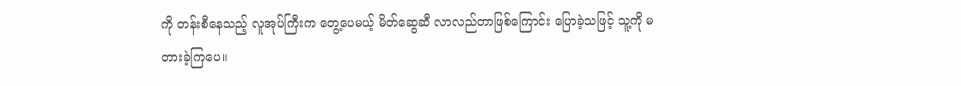ကို တန်းစီနေသည့် လူအုပ်ကြီးက တွေ့ပေမယ့် မိတ်ဆွေဆီ လာလည်တာဖြစ်ကြောင်း ပြောခဲ့သဖြင့် သူ့ကို မတားခဲ့ကြပေ။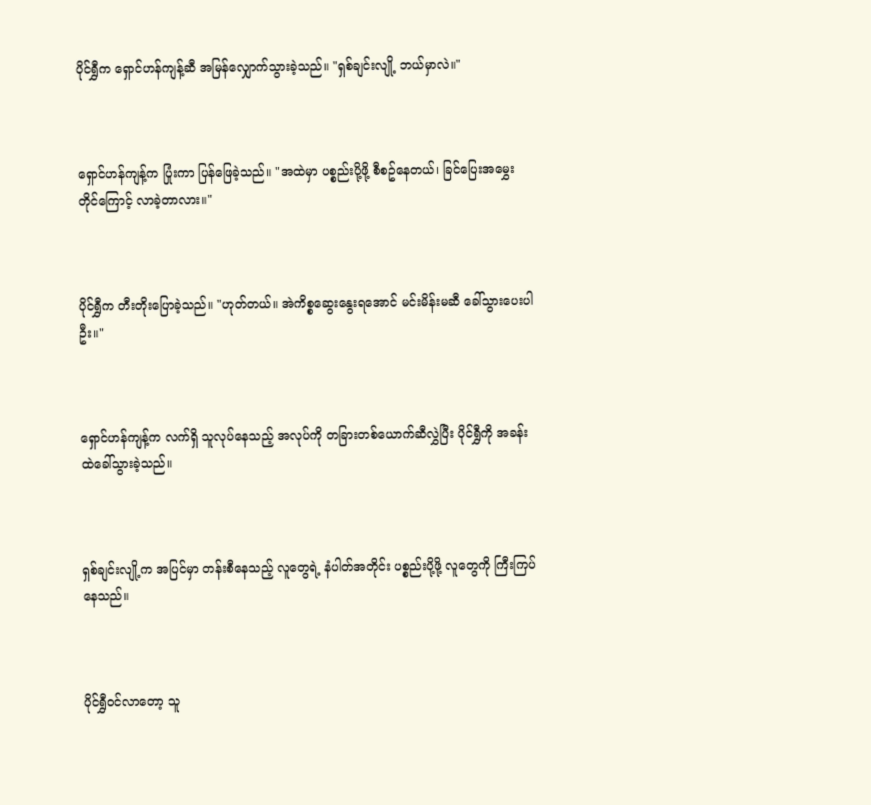ပိုင်ရွှီက ရှောင်ဟန်ကျန့်ဆီ အမြန်လျှောက်သွားခဲ့သည်။ "ရှစ်ချင်းလျို့ ဘယ်မှာလဲ။"



ရှောင်ဟန်ကျန့်က ပြုံးကာ ပြန်ဖြေခဲ့သည်။ "အထဲမှာ ပစ္စည်းပို့ဖို့ စီစဥ်နေတယ်၊ ခြင်ပြေးအမွှေးတိုင်ကြောင့် လာခဲ့တာလား။"



ပိုင်ရွှီက တီးတိုးပြောခဲ့သည်။ "ဟုတ်တယ်။ အဲကိစ္စဆွေးနွေးရအောင် မင်းမိန်းမဆီ ခေါ်သွားပေးပါဦး။"



ရှောင်ဟန်ကျန့်က လက်ရှိ သူလုပ်နေသည့် အလုပ်ကို တခြားတစ်ယောက်ဆီလွှဲပြီး ပိုင်ရွှီကို အခန်းထဲခေါ်သွားခဲ့သည်။



ရှစ်ချင်းလျို့က အပြင်မှာ တန်းစီနေသည့် လူတွေရဲ့ နံပါတ်အတိုင်း ပစ္စည်းပို့ဖို့ လူတွေကို ကြီးကြပ်နေသည်။



ပိုင်ရွှီဝင်လာတော့ သူ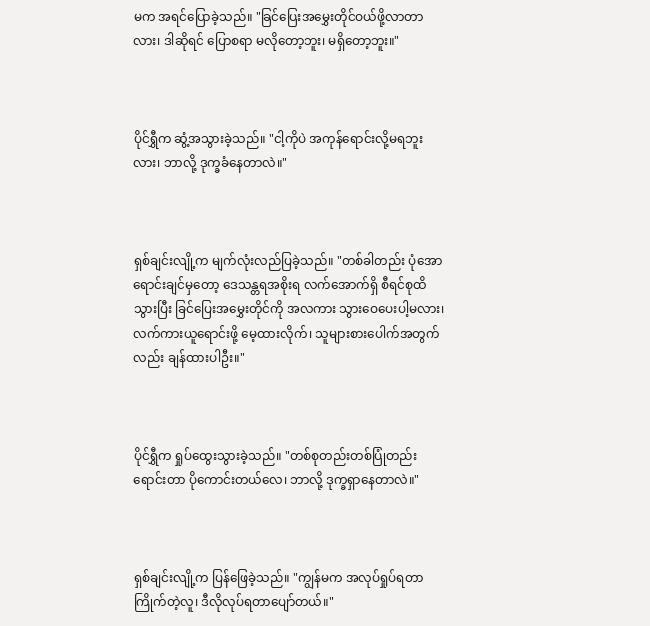မက အရင်ပြောခဲ့သည်။ "ခြင်ပြေးအမွှေးတိုင်ဝယ်ဖို့လာတာလား၊ ဒါဆိုရင် ပြောစရာ မလိုတော့ဘူး၊ မရှိတော့ဘူး။"



ပိုင်ရွှီက ဆွံ့အသွားခဲ့သည်။ "ငါ့ကိုပဲ အကုန်ရောင်းလို့မရဘူးလား၊ ဘာလို့ ဒုက္ခခံနေတာလဲ။"



ရှစ်ချင်းလျို့က မျက်လုံးလည်ပြခဲ့သည်။ "တစ်ခါတည်း ပုံအောရောင်းချင်မှတော့ ဒေသန္တရအစိုးရ လက်အောက်ရှိ စီရင်စုထိသွားပြီး ခြင်ပြေးအမွှေးတိုင်ကို အလကား သွားဝေပေးပါ့မလား၊ လက်ကားယူရောင်းဖို့ မေ့ထားလိုက်၊ သူများစားပေါက်အတွက်လည်း ချန်ထားပါဦး။"



ပိုင်ရွှီက ရှုပ်ထွေးသွားခဲ့သည်။ "တစ်စုတည်းတစ်ပြုံတည်းရောင်းတာ ပိုကောင်းတယ်လေ၊ ဘာလို့ ဒုက္ခရှာနေတာလဲ။"



ရှစ်ချင်းလျို့က ပြန်ဖြေခဲ့သည်။ "ကျွန်မက အလုပ်ရှုပ်ရတာကြိုက်တဲ့လူ၊ ဒီလိုလုပ်ရတာပျော်တယ်။"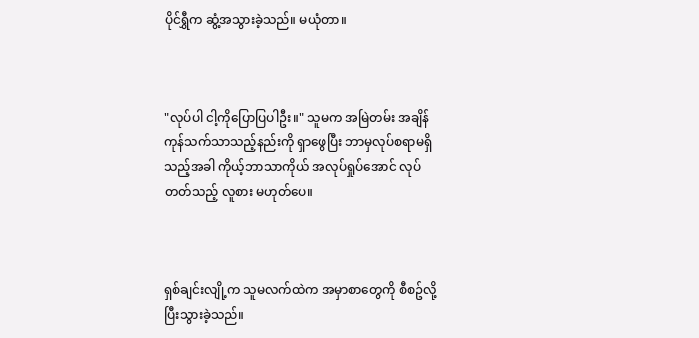ပိုင်ရွှီက ဆွံ့အသွားခဲ့သည်။ မယုံတာ။



"လုပ်ပါ ငါ့ကိုပြောပြပါဦး။" သူမက အမြဲတမ်း အချိန်ကုန်သက်သာသည့်နည်းကို ရှာဖွေပြီး ဘာမှလုပ်စရာမရှိသည့်အခါ ကိုယ့်ဘာသာကိုယ် အလုပ်ရှုပ်အောင် လုပ်တတ်သည့် လူစား မဟုတ်ပေ။



ရှစ်ချင်းလျို့က သူမလက်ထဲက အမှာစာတွေကို စီစဥ်လို့ ပြီးသွားခဲ့သည်။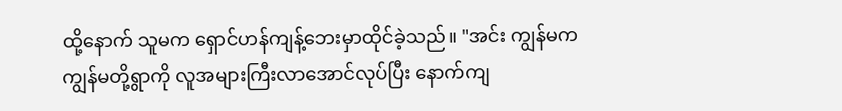ထို့နောက် သူမက ရှောင်ဟန်ကျန့်ဘေးမှာထိုင်ခဲ့သည်။ "အင်း ကျွန်မက ကျွန်မတို့ရွာကို လူအများကြီးလာအောင်လုပ်ပြီး နောက်ကျ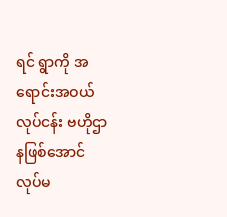ရင် ရွာကို အရောင်းအဝယ်လုပ်ငန်း ဗဟိုဌာနဖြစ်အောင်လုပ်မ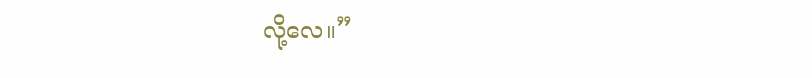လို့လေ။”